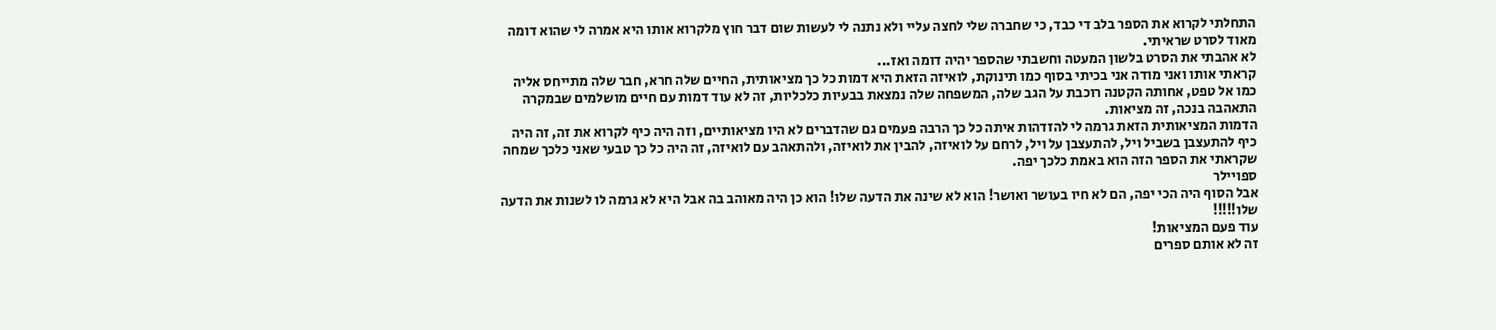התחלתי לקרוא את הספר בלב די כבד, כי שחברה שלי לחצה עליי ולא נתנה לי לעשות שום דבר חוץ מלקרוא אותו היא אמרה לי שהוא דומה מאוד לסרט שראיתי.
לא אהבתי את הסרט בלשון המעטה וחשבתי שהספר יהיה דומה ואז...
קראתי אותו ואני מודה אני בכיתי בסוף כמו תינוקת, לואיזה הזאת היא דמות כל כך מציאותית, החיים שלה חרא, חבר שלה מתייחס אליה כמו אל טפט, אחותה הקטנה רוכבת על הגב שלה, המשפחה שלה נמצאת בבעיות כלכליות, זה לא עוד דמות עם חיים מושלמים שבמקרה התאהבה בנכה, זה מציאות.
הדמות המציאותית הזאת גרמה לי להזדהות איתה כל כך הרבה פעמים גם שהדברים לא היו מציאותיים, וזה היה כיף לקרוא את זה, זה היה כיף להתעצבן בשביל ויל, להתעצבן על ויל, לרחם על לואיזה, להבין את לואיזה, ולהתאהב עם לואיזה, זה היה כל כך טבעי שאני כלכך שמחה שקראתי את הספר הזה הוא באמת כלכך יפה.
ספויילר
אבל הסוף היה הכי יפה, הם לא חיו בעושר ואושר! הוא לא שינה את הדעה שלו! הוא כן היה מאוהב בה אבל היא לא גרמה לו לשנות את הדעה שלו!!!!!
עוד פעם המציאות!
זה לא אותם ספרים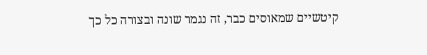קיטשיים שמאוסים כבר, זה נגמר שונה ובצורה כל כך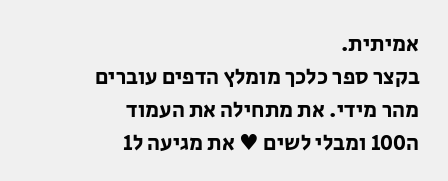אמיתית.
בקצר ספר כלכך מומלץ הדפים עוברים מהר מידי. את מתחילה את העמוד ה100 ומבלי לשים ♥ את מגיעה ל1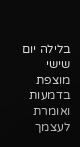בלילה יום שישי מוצפת בדמעות ואומרת לעצמך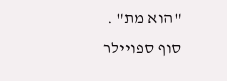"הוא מת" .
סוף ספויילר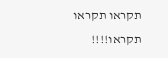תקראו תקראו תקראו!!!!